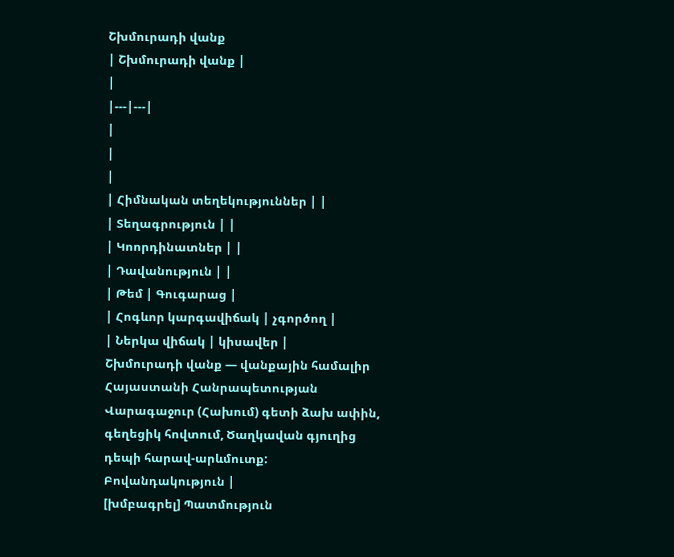Շխմուրադի վանք
| Շխմուրադի վանք |
|
|---|---|
|
|
|
| Հիմնական տեղեկություններ | |
| Տեղագրություն | |
| Կոորդինատներ | |
| Դավանություն | |
| Թեմ | Գուգարաց |
| Հոգևոր կարգավիճակ | չգործող |
| Ներկա վիճակ | կիսավեր |
Շխմուրադի վանք — վանքային համալիր Հայաստանի Հանրապետության Վարագաջուր (Հախում) գետի ձախ ափին, գեղեցիկ հովտում, Ծաղկավան գյուղից դեպի հարավ-արևմուտք:
Բովանդակություն |
[խմբագրել] Պատմություն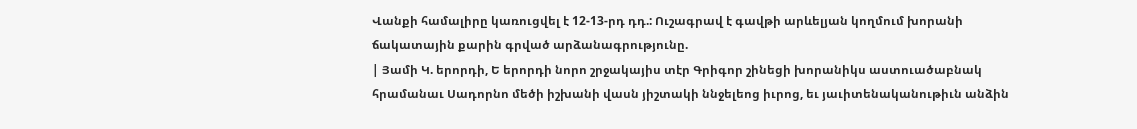Վանքի համալիրը կառուցվել է 12-13-րդ դդ.: Ուշագրավ է գավթի արևելյան կողմում խորանի ճակատային քարին գրված արձանագրությունը.
| Յամի Կ. երորդի, Ե երորդի նորո շրջակայիս տէր Գրիգոր շինեցի խորանիկս աստուածաբնակ հրամանաւ Սադորնո մեծի իշխանի վասն յիշտակի ննջելեոց իւրոց, եւ յաւիտենականութիւն անձին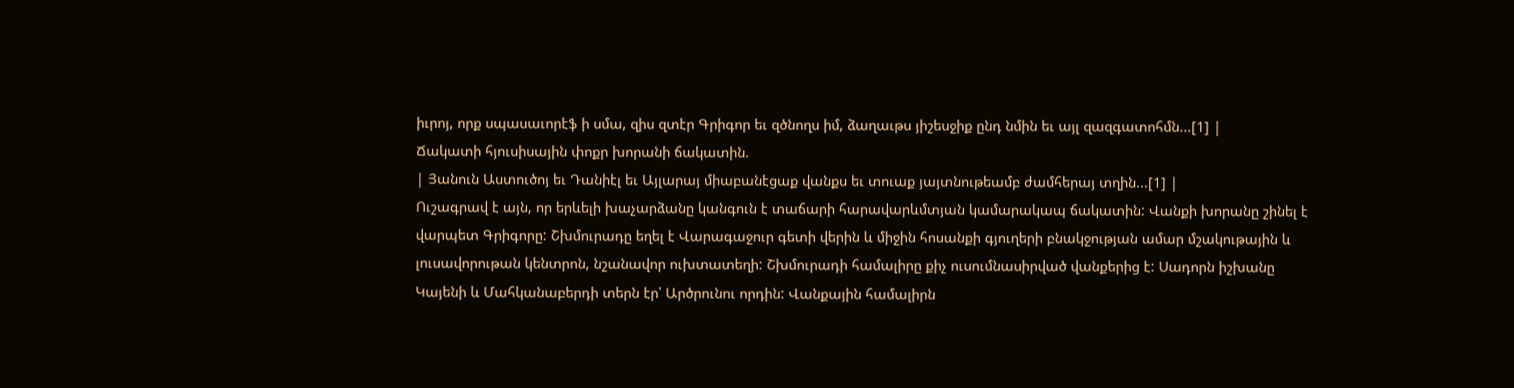իւրոյ, որք սպասաւորէֆ ի սմա, զիս զտէր Գրիգոր եւ զծնողս իմ, ձաղաւթս յիշեսջիք ընդ նմին եւ այլ զազգատոհմն...[1] |
Ճակատի հյուսիսային փոքր խորանի ճակատին.
| Յանուն Աստուծոյ եւ Դանիէլ եւ Այլարայ միաբանէցաք վանքս եւ տուաք յայտնութեամբ ժամհերայ տղին...[1] |
Ուշագրավ է այն, որ երևելի խաչարձանը կանգուն է տաճարի հարավարևմտյան կամարակապ ճակատին: Վանքի խորանը շինել է վարպետ Գրիգորը: Շխմուրադը եղել է Վարագաջուր գետի վերին և միջին հոսանքի գյուղերի բնակջության ամար մշակութային և լուսավորութան կենտրոն, նշանավոր ուխտատեղի: Շխմուրադի համալիրը քիչ ուսումնասիրված վանքերից է: Սադորն իշխանը Կայենի և Մահկանաբերդի տերն էր՝ Արծրունու որդին: Վանքային համալիրն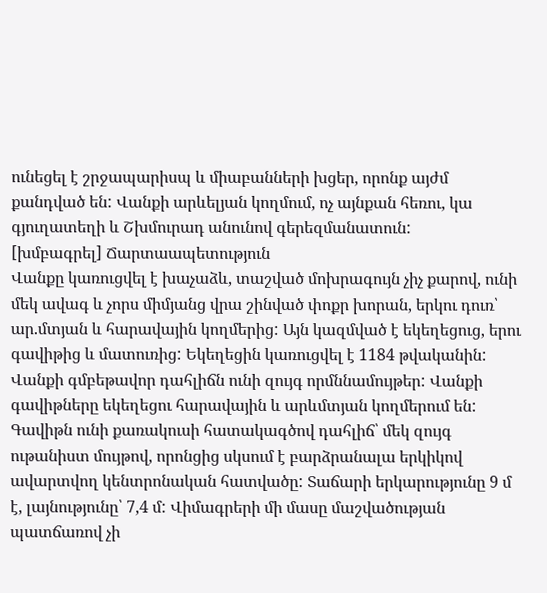ունեցել է շրջապարիսպ և միաբանների խցեր, որոնք այժմ քանդված են: Վանքի արևելյան կողմում, ոչ այնքան հեռու, կա գյուղատեղի և Շխմուրադ անունով գերեզմանատուն:
[խմբագրել] Ճարտաապետություն
Վանքը կառուցվել է խաչաձև, տաշված մոխրագույն չիչ քարով, ունի մեկ ավագ և չորս միմյանց վրա շինված փոքր խորան, երկու դուռ՝ ար.մտյան և հարավային կողմերից: Այն կազմված է եկեղեցուց, երու գավիթից և մատուռից: Եկեղեցին կառուցվել է 1184 թվականին: Վանքի գմբեթավոր դահլիճն ունի զույգ որմննամույթեր: Վանքի գավիթները եկեղեցու հարավային և արևմտյան կողմերում են: Գավիթն ունի քառակուսի հատակագծով դահլիճ՝ մեկ զույգ ութանիստ մույթով, որոնցից սկսում է բարձրանալա երկիկով ավարտվող կենտրոնական հատվածը: Տաճարի երկարությունը 9 մ է, լայնությունը՝ 7,4 մ: Վիմագրերի մի մասը մաշվածության պատճառով չի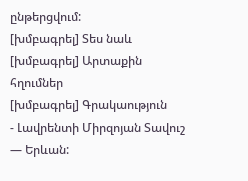ընթերցվում:
[խմբագրել] Տես նաև
[խմբագրել] Արտաքին հղումներ
[խմբագրել] Գրակաություն
- Լավրենտի Միրզոյան Տավուշ — Երևան: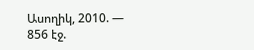Ասողիկ, 2010. — 856 էջ.